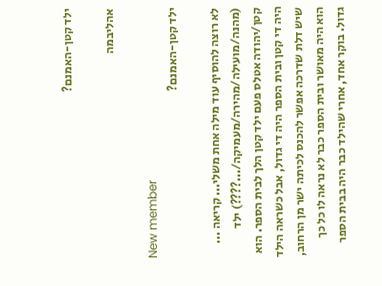ילד קטן-האמנם?

אהליבמה

New member
ילד קטן-האמנם?

לא רוצה להוסיף עוד מילה אחת משלי... קריאה ... (מהנה/מועילה/מהירה/מעמיקה/...????) ילד קטן/יהודה אטלס פעם ילד קטן הלך לבית הספר. הוא היה די קטן ובית הספר היה די גדול, אבל כשראה הילד שיש דלת שדרכה אפשר להכנס לכיתה ישר מן הרחוב, הוא היה מאושר ובית הספר כבר לא נראה לו כל כך גדול. בוקר אחד, אחרי שהילד כבר היה בבית הספר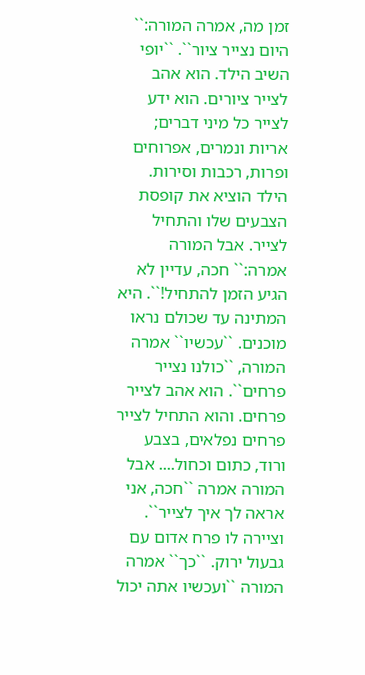זמן מה, אמרה המורה:`` היום נצייר ציור``. ``יופי השיב הילד. הוא אהב לצייר ציורים. הוא ידע לצייר כל מיני דברים; אריות ונמרים, אפרוחים ופרות, רכבות וסירות. הילד הוציא את קופסת הצבעים שלו והתחיל לצייר. אבל המורה אמרה:`` חכה, עדיין לא הגיע הזמן להתחיל!``. היא המתינה עד שכולם נראו מוכנים. ``עכשיו`` אמרה המורה, ``כולנו נצייר פרחים``. הוא אהב לצייר פרחים. והוא התחיל לצייר פרחים נפלאים, בצבע ורוד, כתום וכחול.... אבל המורה אמרה ``חכה, אני אראה לך איך לצייר``. וציירה לו פרח אדום עם גבעול ירוק. ``כך`` אמרה המורה ``ועכשיו אתה יכול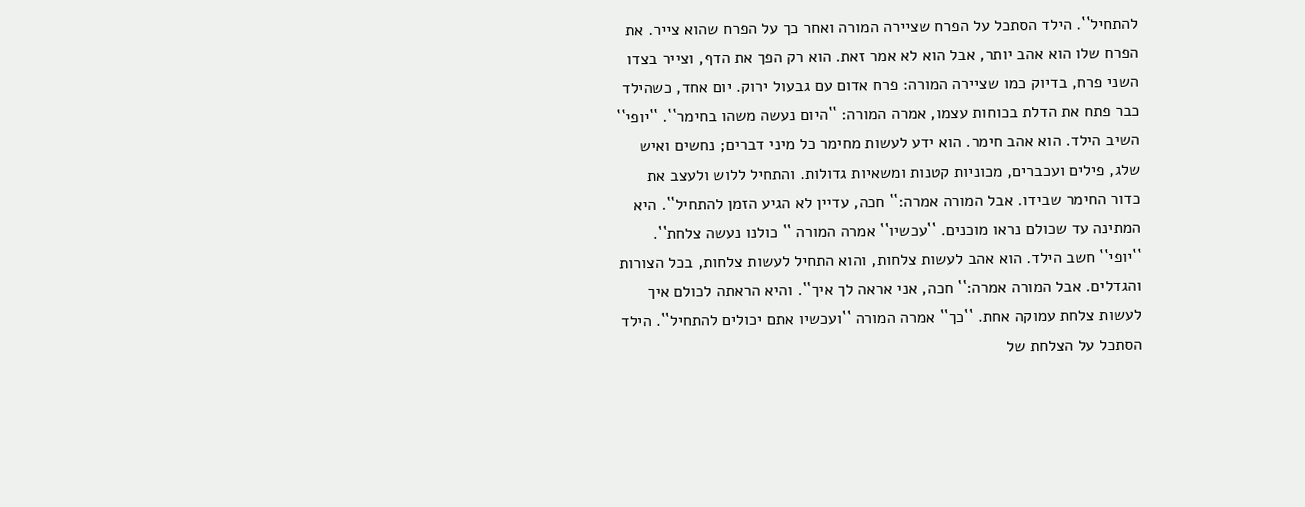להתחיל``. הילד הסתכל על הפרח שציירה המורה ואחר כך על הפרח שהוא צייר. את הפרח שלו הוא אהב יותר, אבל הוא לא אמר זאת. הוא רק הפך את הדף, וצייר בצדו השני פרח, בדיוק כמו שציירה המורה: פרח אדום עם גבעול ירוק. יום אחד, כשהילד כבר פתח את הדלת בכוחות עצמו, אמרה המורה: ``היום נעשה משהו בחימר``. ``יופי`` השיב הילד. הוא אהב חימר. הוא ידע לעשות מחימר כל מיני דברים; נחשים ואיש שלג, פילים ועכברים, מכוניות קטנות ומשאיות גדולות. והתחיל ללוש ולעצב את כדור החימר שבידו. אבל המורה אמרה:`` חכה, עדיין לא הגיע הזמן להתחיל``. היא המתינה עד שכולם נראו מוכנים. ``עכשיו`` אמרה המורה `` כולנו נעשה צלחת``. ``יופי`` חשב הילד. הוא אהב לעשות צלחות, והוא התחיל לעשות צלחות, בכל הצורות והגדלים. אבל המורה אמרה:`` חכה, אני אראה לך איך``. והיא הראתה לכולם איך לעשות צלחת עמוקה אחת. ``כך`` אמרה המורה ``ועכשיו אתם יכולים להתחיל``. הילד הסתכל על הצלחת של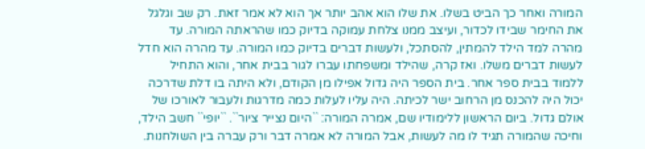המורה ואחר כך הביט בשלו. את שלו הוא אהב יותר אך הוא לא אמר זאת. רק שב וגלגל את החימר שבידו לכדור, ועיצב ממנו צלחת עמוקה בדיוק כמו שהראתה המורה. עד מהרה למד הילד להמתין, להסתכל, ולעשות דברים בדיוק כמו המורה. עד מהרה הוא חדל לעשות דברים משלו. ואז קרה, שהילד ומשפחתו עברו לגור בבית אחר, והוא התחיל ללמוד בבית ספר אחר. בית הספר היה גדול אפילו מן הקודם, ולא היתה בו דלת שדרכה יכול היה להכנס מן הרחוב ישר לכיתה. היה עליו לעלות כמה מדרגות ולעבור לאורכו של אולם גדול. ביום הראשון ללימודיו שם, אמרה המורה: ``היום נצייר ציור``. ``יופי`` חשב הילד, וחיכה שהמורה תגיד לו מה לעשות, אבל המורה לא אמרה דבר ורק עברה בין השולחנות.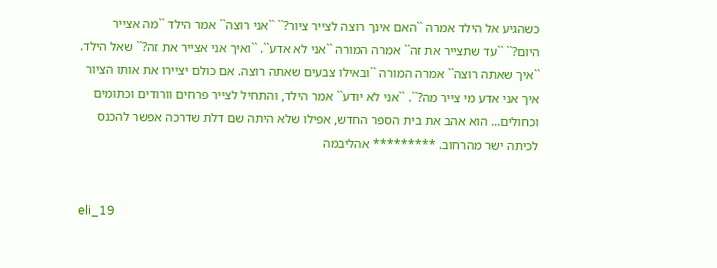כשהגיע אל הילד אמרה ``האם אינך רוצה לצייר ציור?`` ``אני רוצה`` אמר הילד ``מה אצייר היום?`` ``עד שתצייר את זה`` אמרה המורה ``אני לא אדע``. ``ואיך אני אצייר את זה?`` שאל הילד. ``איך שאתה רוצה`` אמרה המורה ``ובאילו צבעים שאתה רוצה. אם כולם יציירו את אותו הציור איך אני אדע מי צייר מה?``. ``אני לא יודע`` אמר הילד, והתחיל לצייר פרחים וורודים וכתומים וכחולים... הוא אהב את בית הספר החדש, אפילו שלא היתה שם דלת שדרכה אפשר להכנס לכיתה ישר מהרחוב. ********* אהליבמה


eli_19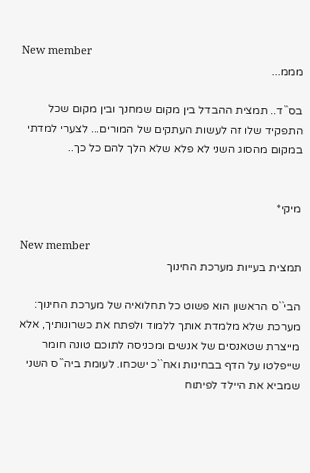New member
מממ...

בס``ד.. תמצית ההבדל בין מקום שמחנך ובין מקום שכל התפקיד שלו זה לעשות העתקים של המורים... לצערי למדתי במקום מהסוג השני לא פלא שלא הלך להם כל כך..


מיקי*

New member
תמצית בעייות מערכת החינוך

הבי``ס הראשון הוא פשוט כל תחלואיה של מערכת החינוך: מערכת שלא מלמדת אותך ללמוד ולפתח את כשרונותיך, אלא מייצרת שטאנסים של אנשים ומכניסה לתוכם טונה חומר שייפלטו על הדף בבחינות ואח``כ ישכחו. לעומת ביה``ס השני שמביא את היילד לפיתוח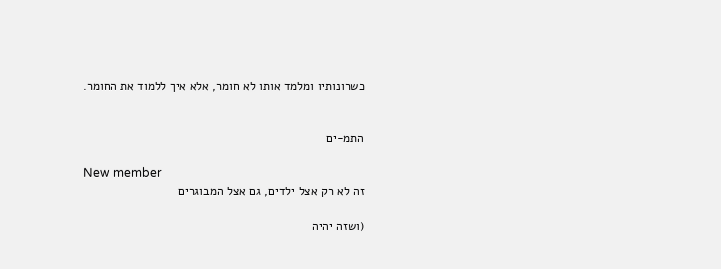כשרונותיו ומלמד אותו לא חומר, אלא איך ללמוד את החומר.


התמ-ים

New member
זה לא רק אצל ילדים, גם אצל המבוגרים

(ושזה יהיה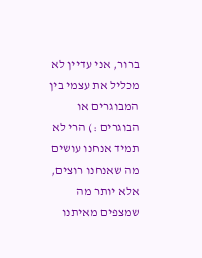ברור, אני עדיין לא מכליל את עצמי בין המבוגרים או הבוגרים :) הרי לא תמיד אנחנו עושים מה שאנחנו רוצים, אלא יותר מה שמצפים מאיתנו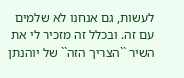לעשות, גם אנחנו לא שלמים עם זה. ובכלל זה מזכיר לי את השיר ``הצריך הזה`` של יוהנתן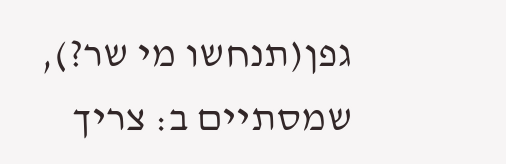גפן(תנחשו מי שר?), שמסתיים ב: צריך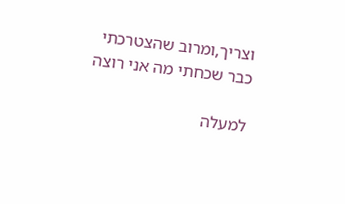וצריך,ומרוב שהצטרכתי כבר שכחתי מה אני רוצה

למעלה